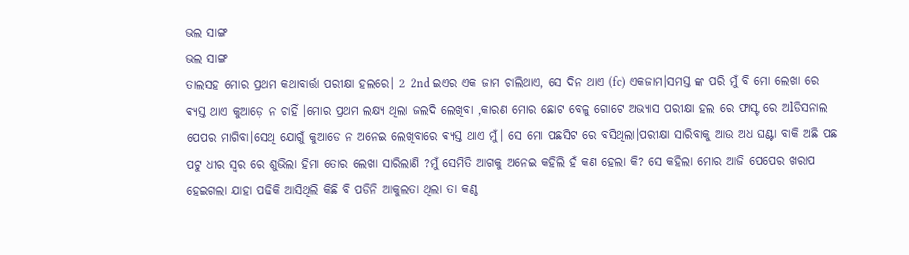ଭଲ ସାଙ୍ଗ
ଭଲ ସାଙ୍ଗ
ତାଲସହ ମୋର ପ୍ରଥମ କଥାବାର୍ତ୍ତା ପରୀକ୍ଷା ହଲରେ। 2 2nd ଇଏର ଏକ ଜାମ ଚାଲିଥାଏ, ସେ ଦିନ ଥାଏ (fc) ଏକଜାମ।ସମସ୍ତ ଙ୍କ ପରି ମୁଁ ବି ମୋ ଲେଖା ରେ ଵ୍ୟସ୍ତ ଥାଏ କୁଆଡ଼େ ନ ଚାହିଁ ।ମୋର ପ୍ରଥମ ଲକ୍ଷ୍ୟ ଥିଲା ଜଲଦି ଲେଖିବା ,କାରଣ ମୋର ଛୋଟ ବେଳୁ ଗୋଟେ ଅଭ୍ୟାସ ପରୀକ୍ଷା ହଲ ରେ ଫାସ୍ଟ ରେ ଅlଡିସନାଲ ପେପର ମାଗିବା।ସେଥି ଯୋଗୁଁ କୁଆଡେ ନ ଅନେଇ ଲେଖିବାରେ ଵ୍ୟସ୍ତ ଥାଏ ମୁଁ। ସେ ମୋ ପଛସିଟ ରେ ବସିଥିଲା।ପରୀକ୍ଷା ସାରିବାକୁ ଆଉ ଅଧ ଘଣ୍ଟା ବାକି ଅଛି ପଛ ପଟୁ ଧୀର ସ୍ୱର ରେ ଶୁଭିଲା ହିମା ତୋର ଲେଖା ସାରିଲାଣି ?ମୁଁ ସେମିତି ଆଗକୁ ଅନେଇ କହିଲି ହଁ କଣ ହେଲା କି? ସେ କହିଲା ମୋର ଆଜି ପେପେର ଖରାପ ହେଇଗଲା ଯାହା ପଢିକି ଆସିଥିଲି କିଛି ବି ପଡିନି ଆକୁଲତା ଥିଲା ତା କଣ୍ଠ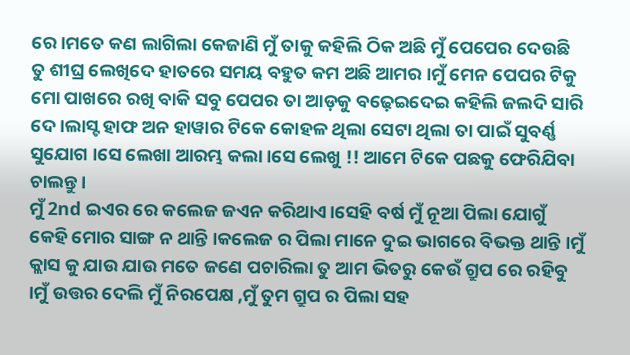ରେ ।ମତେ କଣ ଲାଗିଲା କେଜାଣି ମୁଁ ତାକୁ କହିଲି ଠିକ ଅଛି ମୁଁ ପେପେର ଦେଉଛି ତୁ ଶୀଘ୍ର ଲେଖିଦେ ହାତରେ ସମୟ ବହୁତ କମ ଅଛି ଆମର ।ମୁଁ ମେନ ପେପର ଟିକୁ ମୋ ପାଖରେ ରଖି ବାକି ସବୁ ପେପର ତା ଆଡ଼କୁ ବଢ଼େଇଦେଇ କହିଲି ଜଲଦି ସାରି ଦେ।ଲାସ୍ଟ ହାଫ ଅନ ହାୱାର ଟିକେ କୋହଳ ଥିଲା ସେଟା ଥିଲା ତା ପାଇଁ ସୁବର୍ଣ୍ଣ ସୁଯୋଗ ।ସେ ଲେଖା ଆରମ୍ଭ କଲା।ସେ ଲେଖୁ !! ଆମେ ଟିକେ ପଛକୁ ଫେରିଯିବା ଚାଲନ୍ତୁ।
ମୁଁ 2nd ଇଏର ରେ କଲେଜ ଜଏନ କରିଥାଏ।ସେହି ବର୍ଷ ମୁଁ ନୂଆ ପିଲା ଯୋଗୁଁ କେହି ମୋର ସାଙ୍ଗ ନ ଥାନ୍ତି ।କଲେଜ ର ପିଲା ମାନେ ଦୁଇ ଭାଗରେ ବିଭକ୍ତ ଥାନ୍ତି ।ମୁଁ କ୍ଲାସ କୁ ଯାଉ ଯାଉ ମତେ ଜଣେ ପଚାରିଲା ତୁ ଆମ ଭିତରୁ କେଉଁ ଗ୍ରୁପ ରେ ରହିବୁ ।ମୁଁ ଉତ୍ତର ଦେଲି ମୁଁ ନିରପେକ୍ଷ ,ମୁଁ ତୁମ ଗ୍ରୁପ ର ପିଲା ସହ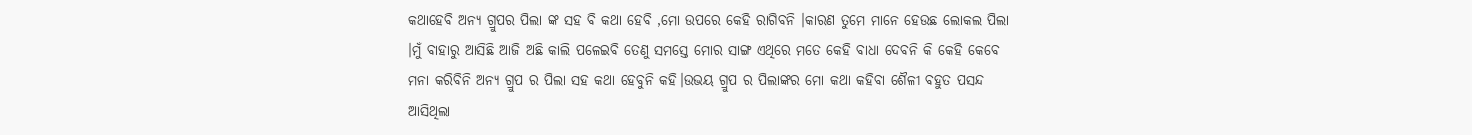କଥାହେବି ଅନ୍ୟ ଗ୍ରୁପର ପିଲା ଙ୍କ ସହ ବି କଥା ହେବି ,ମୋ ଉପରେ କେହି ରାଗିବନି ।କାରଣ ତୁମେ ମାନେ ହେଉଛ ଲୋକଲ ପିଲା ।ମୁଁ ବାହାରୁ ଆସିଛି ଆଜି ଅଛି କାଲି ପଳେଇବି ତେଣୁ ସମସ୍ତେ ମୋର ସାଙ୍ଗ ଏଥିରେ ମତେ କେହି ବାଧା ଦେବନି କି କେହି କେବେ ମନା କରିବିନି ଅନ୍ୟ ଗ୍ରୁପ ର ପିଲା ସହ କଥା ହେବୁନି କହି।ଉଭୟ ଗ୍ରୁପ ର ପିଲାଙ୍କର ମୋ କଥା କହିବା ଶୈଳୀ ବହୁତ ପସନ୍ଦ ଆସିଥିଲା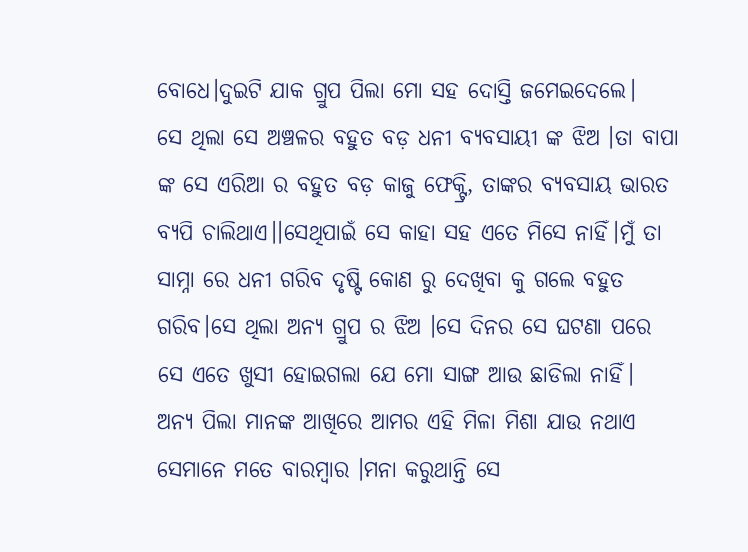ବୋଧେ।ଦୁଇଟି ଯାକ ଗ୍ରୁପ ପିଲା ମୋ ସହ ଦୋସ୍ତି ଜମେଇଦେଲେ।
ସେ ଥିଲା ସେ ଅଞ୍ଚଳର ବହୁତ ବଡ଼ ଧନୀ ବ୍ୟବସାୟୀ ଙ୍କ ଝିଅ ।ତା ବାପା ଙ୍କ ସେ ଏରିଆ ର ବହୁତ ବଡ଼ କାଜୁ ଫେକ୍ଟ୍ରି, ତାଙ୍କର ବ୍ୟବସାୟ ଭାରତ ବ୍ୟପି ଚାଲିଥାଏ।।ସେଥିପାଇଁ ସେ କାହା ସହ ଏତେ ମିସେ ନାହିଁ।ମୁଁ ତା ସାମ୍ନା ରେ ଧନୀ ଗରିବ ଦୃଷ୍ଟି କୋଣ ରୁ ଦେଖିବା କୁ ଗଲେ ବହୁତ ଗରିବ।ସେ ଥିଲା ଅନ୍ୟ ଗ୍ରୁପ ର ଝିଅ ।ସେ ଦିନର ସେ ଘଟଣା ପରେ ସେ ଏତେ ଖୁସୀ ହୋଇଗଲା ଯେ ମୋ ସାଙ୍ଗ ଆଉ ଛାଡିଲା ନାହିଁ।
ଅନ୍ୟ ପିଲା ମାନଙ୍କ ଆଖିରେ ଆମର ଏହି ମିଳା ମିଶା ଯାଉ ନଥାଏ ସେମାନେ ମତେ ବାରମ୍ବାର ।ମନା କରୁଥାନ୍ତି ସେ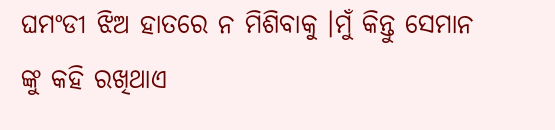ଘମଂଡୀ ଝିଅ ହାତରେ ନ ମିଶିବାକୁ ।ମୁଁ କିନ୍ତୁ ସେମାନ ଙ୍କୁ କହି ରଖିଥାଏ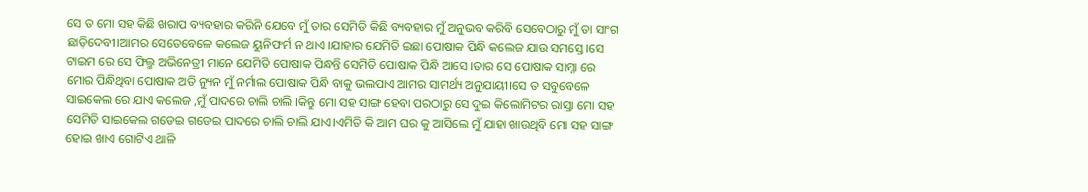ସେ ତ ମୋ ସହ କିଛି ଖରାପ ବ୍ୟବହାର କରିନି ଯେବେ ମୁଁ ତାର ସେମିତି କିଛି ବ୍ୟବହାର ମୁଁ ଅନୁଭବ କରିବି ସେବେଠାରୁ ମୁଁ ତା ସାଂଗ ଛାଡ଼ିଦେବୀ।ଆମର ସେତେବେଳେ କଲେଜ ୟୁନିଫର୍ମ ନ ଥାଏ ।ଯାହାର ଯେମିତି ଇଛା ପୋଷାକ ପିନ୍ଧି କଲେଜ ଯାଉ ସମସ୍ତେ ।ସେ ଟାଇମ ରେ ସେ ଫିଲ୍ମ ଅଭିନେତ୍ରୀ ମାନେ ଯେମିତି ପୋଷାକ ପିନ୍ଧନ୍ତି ସେମିତି ପୋଷାକ ପିନ୍ଧି ଆସେ ।ତାର ସେ ପୋଷାକ ସାମ୍ନା ରେ ମୋର ପିନ୍ଧିଥିବା ପୋଷାକ ଅତି ନ୍ୟୁନ ମୁଁ ନର୍ମାଲ ପୋଷାକ ପିନ୍ଧି ବାକୁ ଭଲପାଏ ଆମର ସାମର୍ଥ୍ୟ ଅନୁଯାୟୀ।ସେ ତ ସବୁବେଳେ ସାଇକେଲ ରେ ଯାଏ କଲେଜ ,ମୁଁ ପାଦରେ ଚାଲି ଚାଲି ।କିନ୍ତୁ ମୋ ସହ ସାଙ୍ଗ ହେବା ପରଠାରୁ ସେ ଦୁଇ କିଲୋମିଟର ରାସ୍ତା ମୋ ସହ ସେମିତି ସାଇକେଲ ଗଡେଇ ଗଡେଇ ପାଦରେ ଚାଲି ଚାଲି ଯାଏ।ଏମିତି କି ଆମ ଘର କୁ ଆସିଲେ ମୁଁ ଯାହା ଖାଉଥିବି ମୋ ସହ ସାଙ୍ଗ ହୋଇ ଖାଏ ଗୋଟିଏ ଥାଳି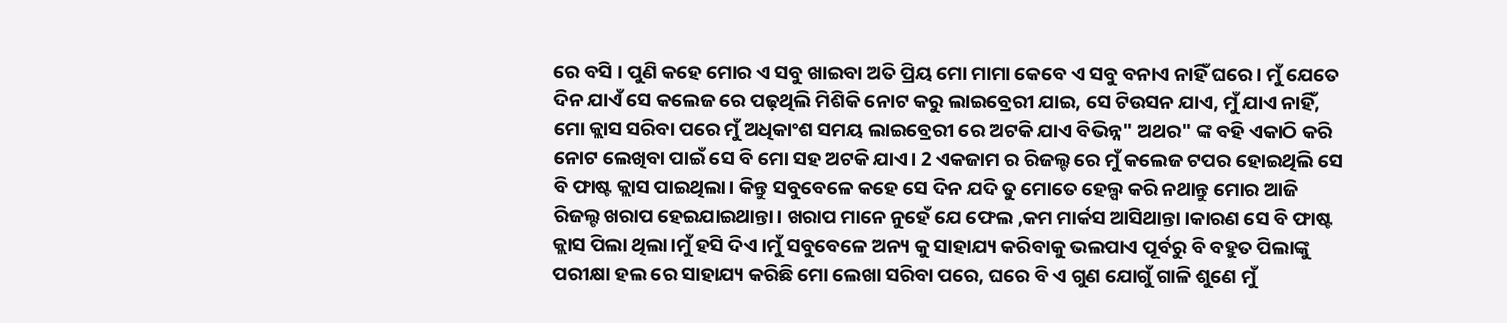ରେ ବସି । ପୁଣି କହେ ମୋର ଏ ସବୁ ଖାଇବା ଅତି ପ୍ରିୟ ମୋ ମାମା କେବେ ଏ ସବୁ ବନାଏ ନାହିଁ ଘରେ। ମୁଁ ଯେତେ ଦିନ ଯାଏଁ ସେ କଲେଜ ରେ ପଢ଼ଥିଲି ମିଶିକି ନୋଟ କରୁ ଲାଇବ୍ରେରୀ ଯାଇ, ସେ ଟିଉସନ ଯାଏ, ମୁଁ ଯାଏ ନାହିଁ, ମୋ କ୍ଲାସ ସରିବା ପରେ ମୁଁ ଅଧିକାଂଶ ସମୟ ଲାଇବ୍ରେରୀ ରେ ଅଟକି ଯାଏ ବିଭିନ୍ନ" ଅଥର" ଙ୍କ ବହି ଏକାଠି କରି ନୋଟ ଲେଖିବା ପାଇଁ ସେ ବି ମୋ ସହ ଅଟକି ଯାଏ। 2 ଏକଜାମ ର ରିଜଲ୍ଟ ରେ ମୁଁ କଲେଜ ଟପର ହୋଇଥିଲି ସେ ବି ଫାଷ୍ଟ କ୍ଲାସ ପାଇଥିଲା। କିନ୍ତୁ ସବୁବେଳେ କହେ ସେ ଦିନ ଯଦି ତୁ ମୋତେ ହେଲ୍ପ କରି ନଥାନ୍ତୁ ମୋର ଆଜି ରିଜଲ୍ଟ ଖରାପ ହେଇଯାଇଥାନ୍ତା। ଖରାପ ମାନେ ନୁହେଁ ଯେ ଫେଲ ,କମ ମାର୍କସ ଆସିଥାନ୍ତା ।କାରଣ ସେ ବି ଫାଷ୍ଟ କ୍ଲାସ ପିଲା ଥିଲା।ମୁଁ ହସି ଦିଏ ।ମୁଁ ସବୁବେଳେ ଅନ୍ୟ କୁ ସାହାଯ୍ୟ କରିବାକୁ ଭଲପାଏ ପୂର୍ବରୁ ବି ବହୁତ ପିଲାଙ୍କୁ ପରୀକ୍ଷା ହଲ ରେ ସାହାଯ୍ୟ କରିଛି ମୋ ଲେଖା ସରିବା ପରେ, ଘରେ ବି ଏ ଗୁଣ ଯୋଗୁଁ ଗାଳି ଶୁଣେ ମୁଁ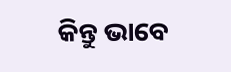କିନ୍ତୁ ଭାବେ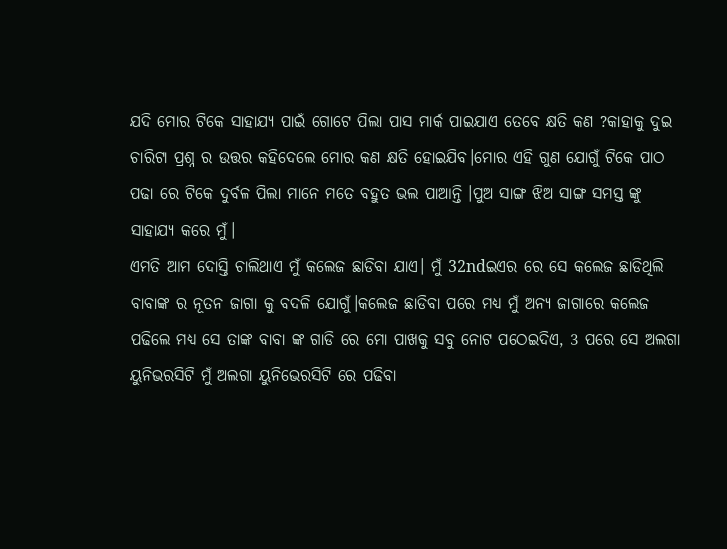ଯଦି ମୋର ଟିକେ ସାହାଯ୍ୟ ପାଇଁ ଗୋଟେ ପିଲା ପାସ ମାର୍କ ପାଇଯାଏ ତେବେ କ୍ଷତି କଣ ?କାହାକୁ ଦୁଇ ଚାରିଟା ପ୍ରଶ୍ନ ର ଉତ୍ତର କହିଦେଲେ ମୋର କଣ କ୍ଷତି ହୋଇଯିବ।ମୋର ଏହି ଗୁଣ ଯୋଗୁଁ ଟିକେ ପାଠ ପଢା ରେ ଟିକେ ଦୁର୍ବଳ ପିଲା ମାନେ ମତେ ବହୁତ ଭଲ ପାଆନ୍ତି ।ପୁଅ ସାଙ୍ଗ ଝିଅ ସାଙ୍ଗ ସମସ୍ତ ଙ୍କୁ ସାହାଯ୍ୟ କରେ ମୁଁ।
ଏମତି ଆମ ଦୋସ୍ତି ଚାଲିଥାଏ ମୁଁ କଲେଜ ଛାଡିବା ଯାଏ। ମୁଁ 32ndଇଏର ରେ ସେ କଲେଜ ଛାଡିଥିଲି ବାବାଙ୍କ ର ନୂତନ ଜାଗା କୁ ବଦଳି ଯୋଗୁଁ।କଲେଜ ଛାଡିବା ପରେ ମଧ୍ୟ ମୁଁ ଅନ୍ୟ ଜାଗାରେ କଲେଜ ପଢିଲେ ମଧ୍ୟ ସେ ତାଙ୍କ ବାବା ଙ୍କ ଗାଡି ରେ ମୋ ପାଖକୁ ସବୁ ନୋଟ ପଠେଇଦିଏ, 3 ପରେ ସେ ଅଲଗା ୟୁନିଭରସିଟି ମୁଁ ଅଲଗା ୟୁନିଭେରସିଟି ରେ ପଢିବା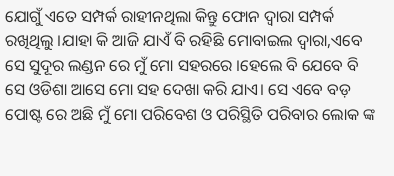ଯୋଗୁଁ ଏତେ ସମ୍ପର୍କ ରାହୀନଥିଲା କିନ୍ତୁ ଫୋନ ଦ୍ୱାରା ସମ୍ପର୍କ ରଖିଥିଲୁ ।ଯାହା କି ଆଜି ଯାଏଁ ବି ରହିଛି ମୋବାଇଲ ଦ୍ୱାରା,ଏବେ ସେ ସୁଦୂର ଲଣ୍ଡନ ରେ ମୁଁ ମୋ ସହରରେ ।ହେଲେ ବି ଯେବେ ବି ସେ ଓଡିଶା ଆସେ ମୋ ସହ ଦେଖା କରି ଯାଏ। ସେ ଏବେ ବଡ଼ ପୋଷ୍ଟ ରେ ଅଛି ମୁଁ ମୋ ପରିବେଶ ଓ ପରିସ୍ଥିତି ପରିବାର ଲୋକ ଙ୍କ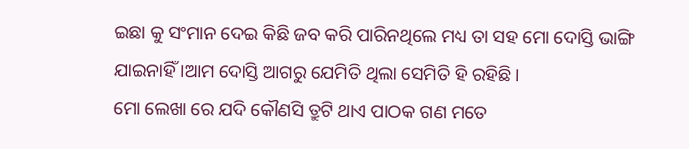ଇଛା କୁ ସଂମାନ ଦେଇ କିଛି ଜବ କରି ପାରିନଥିଲେ ମଧ୍ୟ ତା ସହ ମୋ ଦୋସ୍ତି ଭାଙ୍ଗି ଯାଇନାହିଁ ।ଆମ ଦୋସ୍ତି ଆଗରୁ ଯେମିତି ଥିଲା ସେମିତି ହି ରହିଛି।
ମୋ ଲେଖା ରେ ଯଦି କୌଣସି ତ୍ରୁଟି ଥାଏ ପାଠକ ଗଣ ମତେ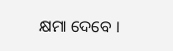କ୍ଷମା ଦେବେ ।